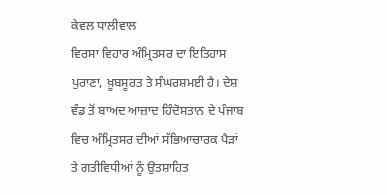ਕੇਵਲ ਧਾਲੀਵਾਲ
ਵਿਰਸਾ ਵਿਹਾਰ ਅੰਮ੍ਰਿਤਸਰ ਦਾ ਇਤਿਹਾਸ ਪੁਰਾਣਾ, ਖ਼ੂਬਸੂਰਤ ਤੇ ਸੰਘਰਸ਼ਮਈ ਹੈ। ਦੇਸ਼ ਵੰਡ ਤੋਂ ਬਾਅਦ ਆਜ਼ਾਦ ਹਿੰਦੋਸਤਾਨ ਦੇ ਪੰਜਾਬ ਵਿਚ ਅੰਮ੍ਰਿਤਸਰ ਦੀਆਂ ਸੱਭਿਆਚਾਰਕ ਪੈੜਾਂ ਤੇ ਗਤੀਵਿਧੀਆਂ ਨੂੰ ਉਤਸ਼ਾਹਿਤ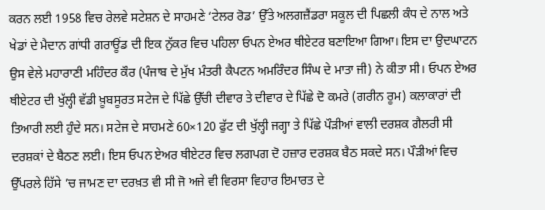ਕਰਨ ਲਈ 1958 ਵਿਚ ਰੇਲਵੇ ਸਟੇਸ਼ਨ ਦੇ ਸਾਹਮਣੇ ‘ਟੇਲਰ ਰੋਡ’ ਉੱਤੇ ਅਲਗਜ਼ੈਂਡਰਾ ਸਕੂਲ ਦੀ ਪਿਛਲੀ ਕੰਧ ਦੇ ਨਾਲ ਅਤੇ ਖੇਡਾਂ ਦੇ ਮੈਦਾਨ ਗਾਂਧੀ ਗਰਾਊਂਡ ਦੀ ਇਕ ਨੁੱਕਰ ਵਿਚ ਪਹਿਲਾ ਓਪਨ ਏਅਰ ਥੀਏਟਰ ਬਣਾਇਆ ਗਿਆ। ਇਸ ਦਾ ਉਦਘਾਟਨ ਉਸ ਵੇਲੇ ਮਹਾਰਾਣੀ ਮਹਿੰਦਰ ਕੌਰ (ਪੰਜਾਬ ਦੇ ਮੁੱਖ ਮੰਤਰੀ ਕੈਪਟਨ ਅਮਰਿੰਦਰ ਸਿੰਘ ਦੇ ਮਾਤਾ ਜੀ) ਨੇ ਕੀਤਾ ਸੀ। ਓਪਨ ਏਅਰ ਥੀਏਟਰ ਦੀ ਖੁੱਲ੍ਹੀ ਵੱਡੀ ਖ਼ੂਬਸੂਰਤ ਸਟੇਜ ਦੇ ਪਿੱਛੇ ਉੱਚੀ ਦੀਵਾਰ ਤੇ ਦੀਵਾਰ ਦੇ ਪਿੱਛੇ ਦੋ ਕਮਰੇ (ਗਰੀਨ ਰੂਮ) ਕਲਾਕਾਰਾਂ ਦੀ ਤਿਆਰੀ ਲਈ ਹੁੰਦੇ ਸਨ। ਸਟੇਜ ਦੇ ਸਾਹਮਣੇ 60×120 ਫੁੱਟ ਦੀ ਖੁੱਲ੍ਹੀ ਜਗ੍ਹਾ ਤੇ ਪਿੱਛੇ ਪੌੜੀਆਂ ਵਾਲੀ ਦਰਸ਼ਕ ਗੈਲਰੀ ਸੀ ਦਰਸ਼ਕਾਂ ਦੇ ਬੈਠਣ ਲਈ। ਇਸ ਓਪਨ ਏਅਰ ਥੀਏਟਰ ਵਿਚ ਲਗਪਗ ਦੋ ਹਜ਼ਾਰ ਦਰਸ਼ਕ ਬੈਠ ਸਕਦੇ ਸਨ। ਪੌੜੀਆਂ ਵਿਚ ਉੱਪਰਲੇ ਹਿੱਸੇ ’ਚ ਜਾਮਣ ਦਾ ਦਰਖ਼ਤ ਵੀ ਸੀ ਜੋ ਅਜੇ ਵੀ ਵਿਰਸਾ ਵਿਹਾਰ ਇਮਾਰਤ ਦੇ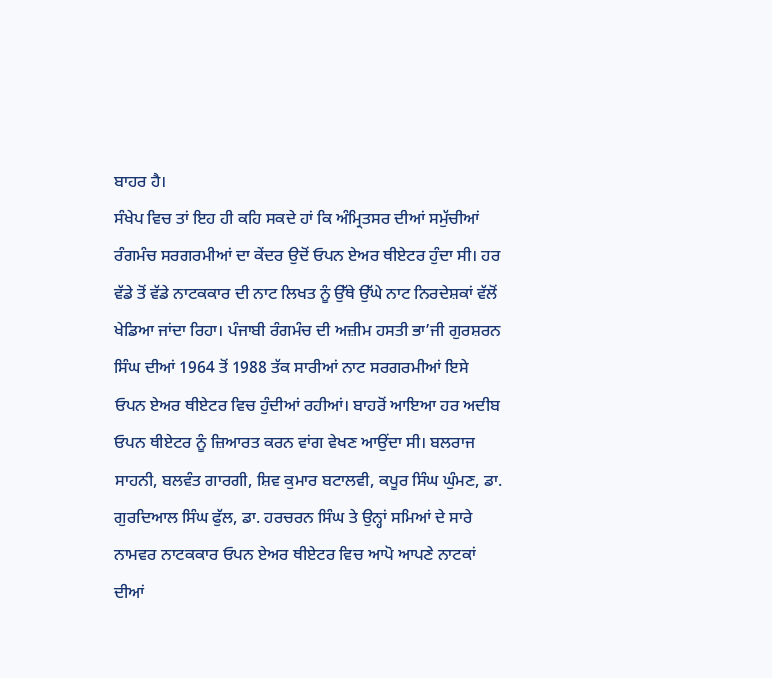ਬਾਹਰ ਹੈ।
ਸੰਖੇਪ ਵਿਚ ਤਾਂ ਇਹ ਹੀ ਕਹਿ ਸਕਦੇ ਹਾਂ ਕਿ ਅੰਮ੍ਰਿਤਸਰ ਦੀਆਂ ਸਮੁੱਚੀਆਂ ਰੰਗਮੰਚ ਸਰਗਰਮੀਆਂ ਦਾ ਕੇਂਦਰ ਉਦੋਂ ਓਪਨ ਏਅਰ ਥੀਏਟਰ ਹੁੰਦਾ ਸੀ। ਹਰ ਵੱਡੇ ਤੋਂ ਵੱਡੇ ਨਾਟਕਕਾਰ ਦੀ ਨਾਟ ਲਿਖਤ ਨੂੰ ਉੱਥੇ ਉੱਘੇ ਨਾਟ ਨਿਰਦੇਸ਼ਕਾਂ ਵੱਲੋਂ ਖੇਡਿਆ ਜਾਂਦਾ ਰਿਹਾ। ਪੰਜਾਬੀ ਰੰਗਮੰਚ ਦੀ ਅਜ਼ੀਮ ਹਸਤੀ ਭਾ’ਜੀ ਗੁਰਸ਼ਰਨ ਸਿੰਘ ਦੀਆਂ 1964 ਤੋਂ 1988 ਤੱਕ ਸਾਰੀਆਂ ਨਾਟ ਸਰਗਰਮੀਆਂ ਇਸੇ ਓਪਨ ਏਅਰ ਥੀਏਟਰ ਵਿਚ ਹੁੰਦੀਆਂ ਰਹੀਆਂ। ਬਾਹਰੋਂ ਆਇਆ ਹਰ ਅਦੀਬ ਓਪਨ ਥੀਏਟਰ ਨੂੰ ਜ਼ਿਆਰਤ ਕਰਨ ਵਾਂਗ ਵੇਖਣ ਆਉਂਦਾ ਸੀ। ਬਲਰਾਜ ਸਾਹਨੀ, ਬਲਵੰਤ ਗਾਰਗੀ, ਸ਼ਿਵ ਕੁਮਾਰ ਬਟਾਲਵੀ, ਕਪੂਰ ਸਿੰਘ ਘੁੰਮਣ, ਡਾ. ਗੁਰਦਿਆਲ ਸਿੰਘ ਫੁੱਲ, ਡਾ. ਹਰਚਰਨ ਸਿੰਘ ਤੇ ਉਨ੍ਹਾਂ ਸਮਿਆਂ ਦੇ ਸਾਰੇ ਨਾਮਵਰ ਨਾਟਕਕਾਰ ਓਪਨ ਏਅਰ ਥੀਏਟਰ ਵਿਚ ਆਪੋ ਆਪਣੇ ਨਾਟਕਾਂ ਦੀਆਂ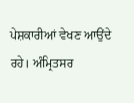ਪੇਸ਼ਕਾਰੀਆਂ ਵੇਖਣ ਆਉਂਦੇ ਰਹੇ। ਅੰਮ੍ਰਿਤਸਰ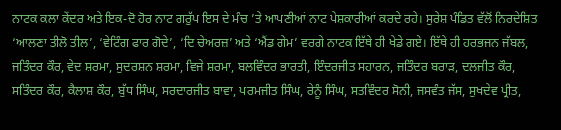ਨਾਟਕ ਕਲਾ ਕੇਂਦਰ ਅਤੇ ਇਕ-ਦੋ ਹੋਰ ਨਾਟ ਗਰੁੱਪ ਇਸ ਦੇ ਮੰਚ ’ਤੇ ਆਪਣੀਆਂ ਨਾਟ ਪੇਸ਼ਕਾਰੀਆਂ ਕਰਦੇ ਰਹੇ। ਸੁਰੇਸ਼ ਪੰਡਿਤ ਵੱਲੋਂ ਨਿਰਦੇਸ਼ਿਤ ‘ਆਲਣਾ ਤੀਲੋ ਤੀਲ’, ‘ਵੇਟਿੰਗ ਫਾਰ ਗੋਦੇ’, ‘ਦਿ ਚੇਅਰਜ਼’ ਅਤੇ ‘ਐਂਡ ਗੇਮ’ ਵਰਗੇ ਨਾਟਕ ਇੱਥੇ ਹੀ ਖੇਡੇ ਗਏ। ਇੱਥੇ ਹੀ ਹਰਭਜਨ ਜੱਬਲ, ਜਤਿੰਦਰ ਕੌਰ, ਵੇਦ ਸ਼ਰਮਾ, ਸੁਦਰਸ਼ਨ ਸ਼ਰਮਾ, ਵਿਜੇ ਸ਼ਰਮਾ, ਬਲਵਿੰਦਰ ਭਾਰਤੀ, ਇੰਦਰਜੀਤ ਸਹਾਰਨ, ਜਤਿੰਦਰ ਬਰਾੜ, ਦਲਜੀਤ ਕੌਰ, ਸਤਿੰਦਰ ਕੌਰ, ਕੈਲਾਸ਼ ਕੌਰ, ਬੁੱਧ ਸਿੰਘ, ਸਰਦਾਰਜੀਤ ਬਾਵਾ, ਪਰਮਜੀਤ ਸਿੰਘ, ਰੇਨੂੰ ਸਿੰਘ, ਸਤਵਿੰਦਰ ਸੋਨੀ, ਜਸਵੰਤ ਜੱਸ, ਸੁਖਦੇਵ ਪ੍ਰੀਤ,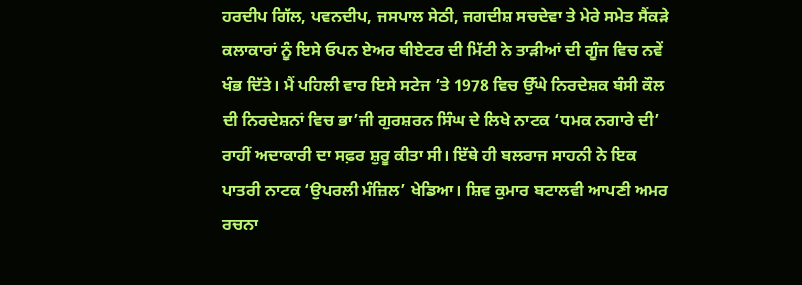ਹਰਦੀਪ ਗਿੱਲ, ਪਵਨਦੀਪ, ਜਸਪਾਲ ਸੇਠੀ, ਜਗਦੀਸ਼ ਸਚਦੇਵਾ ਤੇ ਮੇਰੇ ਸਮੇਤ ਸੈਂਕੜੇ ਕਲਾਕਾਰਾਂ ਨੂੰ ਇਸੇ ਓਪਨ ਏਅਰ ਥੀਏਟਰ ਦੀ ਮਿੱਟੀ ਨੇ ਤਾੜੀਆਂ ਦੀ ਗੂੰਜ ਵਿਚ ਨਵੇਂ ਖੰਭ ਦਿੱਤੇ। ਮੈਂ ਪਹਿਲੀ ਵਾਰ ਇਸੇ ਸਟੇਜ ’ਤੇ 1978 ਵਿਚ ਉੱਘੇ ਨਿਰਦੇਸ਼ਕ ਬੰਸੀ ਕੌਲ ਦੀ ਨਿਰਦੇਸ਼ਨਾਂ ਵਿਚ ਭਾ’ਜੀ ਗੁਰਸ਼ਰਨ ਸਿੰਘ ਦੇ ਲਿਖੇ ਨਾਟਕ ‘ਧਮਕ ਨਗਾਰੇ ਦੀ’ ਰਾਹੀਂ ਅਦਾਕਾਰੀ ਦਾ ਸਫ਼ਰ ਸ਼ੁਰੂ ਕੀਤਾ ਸੀ। ਇੱਥੇ ਹੀ ਬਲਰਾਜ ਸਾਹਨੀ ਨੇ ਇਕ ਪਾਤਰੀ ਨਾਟਕ ‘ਉਪਰਲੀ ਮੰਜ਼ਿਲ’ ਖੇਡਿਆ। ਸ਼ਿਵ ਕੁਮਾਰ ਬਟਾਲਵੀ ਆਪਣੀ ਅਮਰ ਰਚਨਾ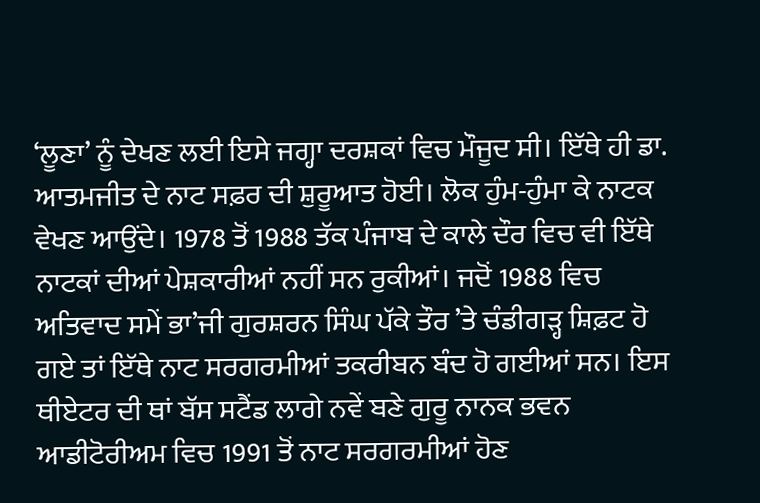‘ਲੂਣਾ’ ਨੂੰ ਦੇਖਣ ਲਈ ਇਸੇ ਜਗ੍ਹਾ ਦਰਸ਼ਕਾਂ ਵਿਚ ਮੌਜੂਦ ਸੀ। ਇੱਥੇ ਹੀ ਡਾ. ਆਤਮਜੀਤ ਦੇ ਨਾਟ ਸਫ਼ਰ ਦੀ ਸ਼ੁਰੂਆਤ ਹੋਈ। ਲੋਕ ਹੁੰਮ-ਹੁੰਮਾ ਕੇ ਨਾਟਕ ਵੇਖਣ ਆਉਂਦੇ। 1978 ਤੋਂ 1988 ਤੱਕ ਪੰਜਾਬ ਦੇ ਕਾਲੇ ਦੌਰ ਵਿਚ ਵੀ ਇੱਥੇ ਨਾਟਕਾਂ ਦੀਆਂ ਪੇਸ਼ਕਾਰੀਆਂ ਨਹੀਂ ਸਨ ਰੁਕੀਆਂ। ਜਦੋਂ 1988 ਵਿਚ ਅਤਿਵਾਦ ਸਮੇਂ ਭਾ’ਜੀ ਗੁਰਸ਼ਰਨ ਸਿੰਘ ਪੱਕੇ ਤੌਰ ’ਤੇ ਚੰਡੀਗੜ੍ਹ ਸ਼ਿਫ਼ਟ ਹੋ ਗਏ ਤਾਂ ਇੱਥੇ ਨਾਟ ਸਰਗਰਮੀਆਂ ਤਕਰੀਬਨ ਬੰਦ ਹੋ ਗਈਆਂ ਸਨ। ਇਸ ਥੀਏਟਰ ਦੀ ਥਾਂ ਬੱਸ ਸਟੈਂਡ ਲਾਗੇ ਨਵੇਂ ਬਣੇ ਗੁਰੂ ਨਾਨਕ ਭਵਨ ਆਡੀਟੋਰੀਅਮ ਵਿਚ 1991 ਤੋਂ ਨਾਟ ਸਰਗਰਮੀਆਂ ਹੋਣ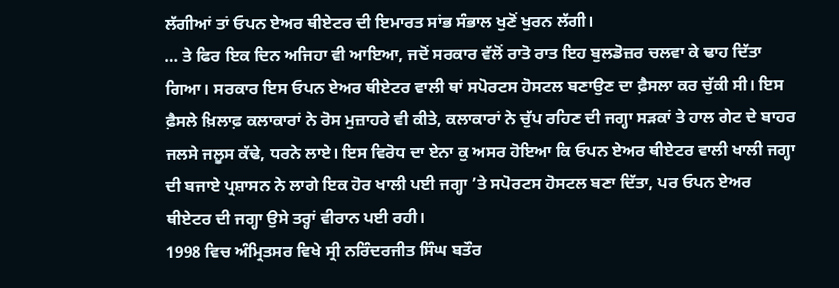ਲੱਗੀਆਂ ਤਾਂ ਓਪਨ ਏਅਰ ਥੀਏਟਰ ਦੀ ਇਮਾਰਤ ਸਾਂਭ ਸੰਭਾਲ ਖੁਣੋਂ ਖੁਰਨ ਲੱਗੀ।
… ਤੇ ਫਿਰ ਇਕ ਦਿਨ ਅਜਿਹਾ ਵੀ ਆਇਆ, ਜਦੋਂ ਸਰਕਾਰ ਵੱਲੋਂ ਰਾਤੋ ਰਾਤ ਇਹ ਬੁਲਡੋਜ਼ਰ ਚਲਵਾ ਕੇ ਢਾਹ ਦਿੱਤਾ ਗਿਆ। ਸਰਕਾਰ ਇਸ ਓਪਨ ਏਅਰ ਥੀਏਟਰ ਵਾਲੀ ਥਾਂ ਸਪੋਰਟਸ ਹੋਸਟਲ ਬਣਾਉਣ ਦਾ ਫ਼ੈਸਲਾ ਕਰ ਚੁੱਕੀ ਸੀ। ਇਸ ਫ਼ੈਸਲੇ ਖ਼ਿਲਾਫ਼ ਕਲਾਕਾਰਾਂ ਨੇ ਰੋਸ ਮੁਜ਼ਾਹਰੇ ਵੀ ਕੀਤੇ, ਕਲਾਕਾਰਾਂ ਨੇ ਚੁੱਪ ਰਹਿਣ ਦੀ ਜਗ੍ਹਾ ਸੜਕਾਂ ਤੇ ਹਾਲ ਗੇਟ ਦੇ ਬਾਹਰ ਜਲਸੇ ਜਲੂਸ ਕੱਢੇ, ਧਰਨੇ ਲਾਏ। ਇਸ ਵਿਰੋਧ ਦਾ ਏਨਾ ਕੁ ਅਸਰ ਹੋਇਆ ਕਿ ਓਪਨ ਏਅਰ ਥੀਏਟਰ ਵਾਲੀ ਖਾਲੀ ਜਗ੍ਹਾ ਦੀ ਬਜਾਏ ਪ੍ਰਸ਼ਾਸਨ ਨੇ ਲਾਗੇ ਇਕ ਹੋਰ ਖਾਲੀ ਪਈ ਜਗ੍ਹਾ ’ਤੇ ਸਪੋਰਟਸ ਹੋਸਟਲ ਬਣਾ ਦਿੱਤਾ, ਪਰ ਓਪਨ ਏਅਰ ਥੀਏਟਰ ਦੀ ਜਗ੍ਹਾ ਉਸੇ ਤਰ੍ਹਾਂ ਵੀਰਾਨ ਪਈ ਰਹੀ।
1998 ਵਿਚ ਅੰਮ੍ਰਿਤਸਰ ਵਿਖੇ ਸ੍ਰੀ ਨਰਿੰਦਰਜੀਤ ਸਿੰਘ ਬਤੌਰ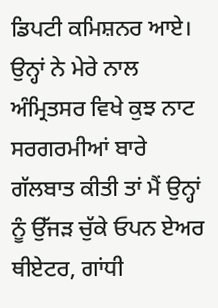ਡਿਪਟੀ ਕਮਿਸ਼ਨਰ ਆਏ। ਉਨ੍ਹਾਂ ਨੇ ਮੇਰੇ ਨਾਲ ਅੰਮ੍ਰਿਤਸਰ ਵਿਖੇ ਕੁਝ ਨਾਟ ਸਰਗਰਮੀਆਂ ਬਾਰੇ ਗੱਲਬਾਤ ਕੀਤੀ ਤਾਂ ਮੈਂ ਉਨ੍ਹਾਂ ਨੂੰ ਉੱਜੜ ਚੁੱਕੇ ਓਪਨ ਏਅਰ ਥੀਏਟਰ, ਗਾਂਧੀ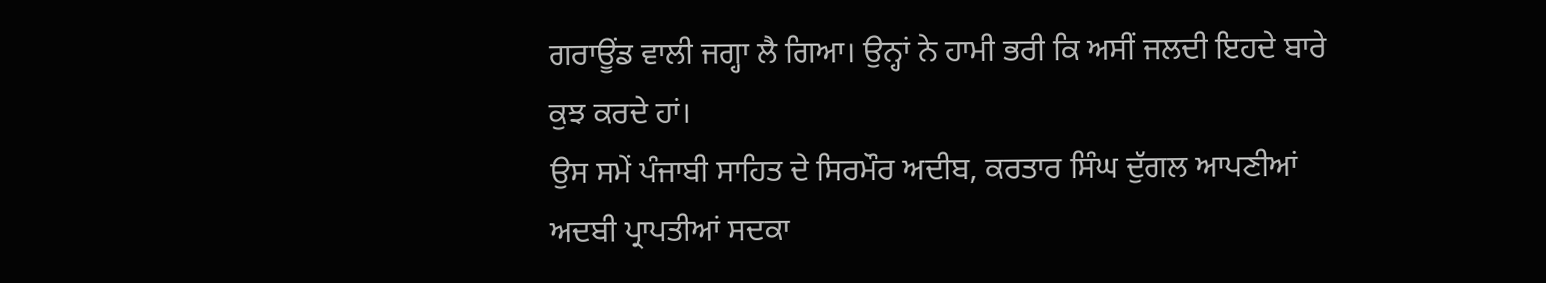ਗਰਾਊਂਡ ਵਾਲੀ ਜਗ੍ਹਾ ਲੈ ਗਿਆ। ਉਨ੍ਹਾਂ ਨੇ ਹਾਮੀ ਭਰੀ ਕਿ ਅਸੀਂ ਜਲਦੀ ਇਹਦੇ ਬਾਰੇ ਕੁਝ ਕਰਦੇ ਹਾਂ।
ਉਸ ਸਮੇਂ ਪੰਜਾਬੀ ਸਾਹਿਤ ਦੇ ਸਿਰਮੌਰ ਅਦੀਬ, ਕਰਤਾਰ ਸਿੰਘ ਦੁੱਗਲ ਆਪਣੀਆਂ ਅਦਬੀ ਪ੍ਰਾਪਤੀਆਂ ਸਦਕਾ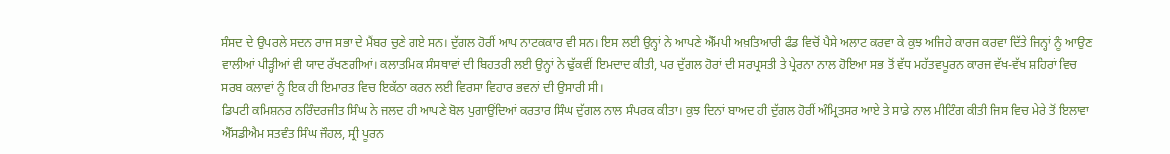ਸੰਸਦ ਦੇ ਉਪਰਲੇ ਸਦਨ ਰਾਜ ਸਭਾ ਦੇ ਮੈਂਬਰ ਚੁਣੇ ਗਏ ਸਨ। ਦੁੱਗਲ ਹੋਰੀਂ ਆਪ ਨਾਟਕਕਾਰ ਵੀ ਸਨ। ਇਸ ਲਈ ਉਨ੍ਹਾਂ ਨੇ ਆਪਣੇ ਐੱਮਪੀ ਅਖ਼ਤਿਆਰੀ ਫੰਡ ਵਿਚੋਂ ਪੈਸੇ ਅਲਾਟ ਕਰਵਾ ਕੇ ਕੁਝ ਅਜਿਹੇ ਕਾਰਜ ਕਰਵਾ ਦਿੱਤੇ ਜਿਨ੍ਹਾਂ ਨੂੰ ਆਉਣ ਵਾਲੀਆਂ ਪੀੜ੍ਹੀਆਂ ਵੀ ਯਾਦ ਰੱਖਣਗੀਆਂ। ਕਲਾਤਮਿਕ ਸੰਸਥਾਵਾਂ ਦੀ ਬਿਹਤਰੀ ਲਈ ਉਨ੍ਹਾਂ ਨੇ ਢੁੱਕਵੀਂ ਇਮਦਾਦ ਕੀਤੀ, ਪਰ ਦੁੱਗਲ ਹੋਰਾਂ ਦੀ ਸਰਪ੍ਰਸਤੀ ਤੇ ਪ੍ਰੇਰਨਾ ਨਾਲ ਹੋਇਆ ਸਭ ਤੋਂ ਵੱਧ ਮਹੱਤਵਪੂਰਨ ਕਾਰਜ ਵੱਖ-ਵੱਖ ਸ਼ਹਿਰਾਂ ਵਿਚ ਸਰਬ ਕਲਾਵਾਂ ਨੂੰ ਇਕ ਹੀ ਇਮਾਰਤ ਵਿਚ ਇਕੱਠਾ ਕਰਨ ਲਈ ਵਿਰਸਾ ਵਿਹਾਰ ਭਵਨਾਂ ਦੀ ਉਸਾਰੀ ਸੀ।
ਡਿਪਟੀ ਕਮਿਸ਼ਨਰ ਨਰਿੰਦਰਜੀਤ ਸਿੰਘ ਨੇ ਜਲਦ ਹੀ ਆਪਣੇ ਬੋਲ ਪੁਗਾਉਂਦਿਆਂ ਕਰਤਾਰ ਸਿੰਘ ਦੁੱਗਲ ਨਾਲ ਸੰਪਰਕ ਕੀਤਾ। ਕੁਝ ਦਿਨਾਂ ਬਾਅਦ ਹੀ ਦੁੱਗਲ ਹੋਰੀਂ ਅੰਮ੍ਰਿਤਸਰ ਆਏ ਤੇ ਸਾਡੇ ਨਾਲ ਮੀਟਿੰਗ ਕੀਤੀ ਜਿਸ ਵਿਚ ਮੇਰੇ ਤੋਂ ਇਲਾਵਾ ਐੱਸਡੀਐਮ ਸਤਵੰਤ ਸਿੰਘ ਜੌਹਲ, ਸ੍ਰੀ ਪੂਰਨ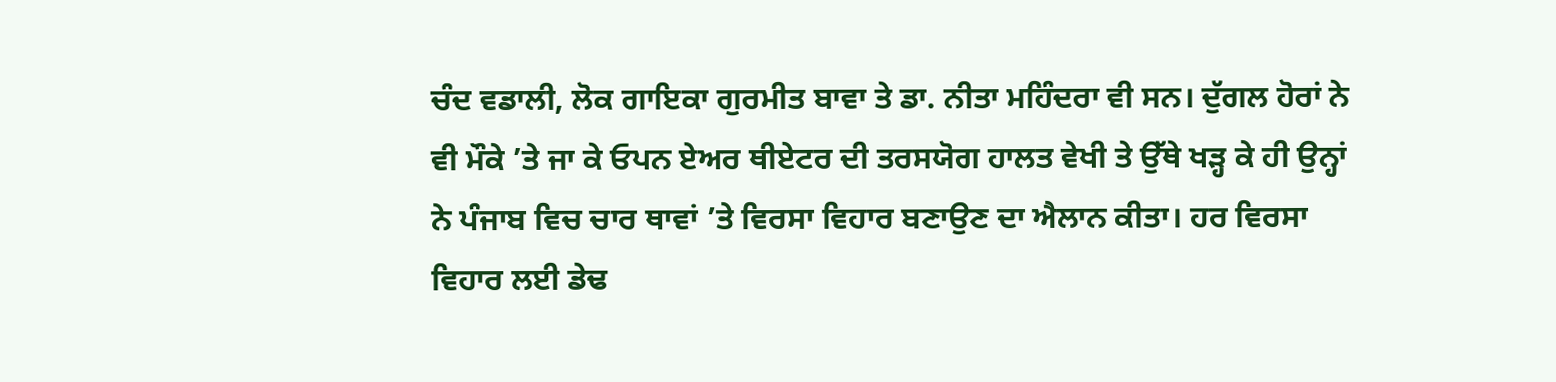ਚੰਦ ਵਡਾਲੀ, ਲੋਕ ਗਾਇਕਾ ਗੁਰਮੀਤ ਬਾਵਾ ਤੇ ਡਾ. ਨੀਤਾ ਮਹਿੰਦਰਾ ਵੀ ਸਨ। ਦੁੱਗਲ ਹੋਰਾਂ ਨੇ ਵੀ ਮੌਕੇ ’ਤੇ ਜਾ ਕੇ ਓਪਨ ਏਅਰ ਥੀਏਟਰ ਦੀ ਤਰਸਯੋਗ ਹਾਲਤ ਵੇਖੀ ਤੇ ਉੱਥੇ ਖੜ੍ਹ ਕੇ ਹੀ ਉਨ੍ਹਾਂ ਨੇ ਪੰਜਾਬ ਵਿਚ ਚਾਰ ਥਾਵਾਂ ’ਤੇ ਵਿਰਸਾ ਵਿਹਾਰ ਬਣਾਉਣ ਦਾ ਐਲਾਨ ਕੀਤਾ। ਹਰ ਵਿਰਸਾ ਵਿਹਾਰ ਲਈ ਡੇਢ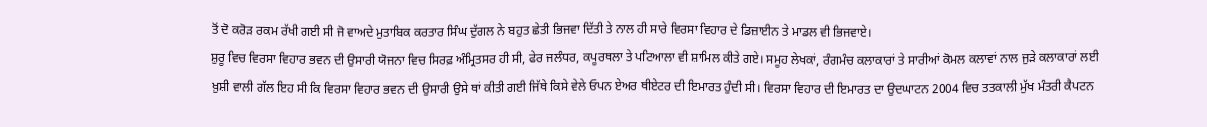ਤੋਂ ਦੋ ਕਰੋੜ ਰਕਮ ਰੱਖੀ ਗਈ ਸੀ ਜੋ ਵਾਅਦੇ ਮੁਤਾਬਿਕ ਕਰਤਾਰ ਸਿੰਘ ਦੁੱਗਲ ਨੇ ਬਹੁਤ ਛੇਤੀ ਭਿਜਵਾ ਦਿੱਤੀ ਤੇ ਨਾਲ ਹੀ ਸਾਰੇ ਵਿਰਸਾ ਵਿਹਾਰ ਦੇ ਡਿਜ਼ਾਈਨ ਤੇ ਮਾਡਲ ਵੀ ਭਿਜਵਾਏ।
ਸ਼ੁਰੂ ਵਿਚ ਵਿਰਸਾ ਵਿਹਾਰ ਭਵਨ ਦੀ ਉਸਾਰੀ ਯੋਜਨਾ ਵਿਚ ਸਿਰਫ਼ ਅੰਮ੍ਰਿਤਸਰ ਹੀ ਸੀ, ਫੇਰ ਜਲੰਧਰ, ਕਪੂਰਥਲਾ ਤੇ ਪਟਿਆਲਾ ਵੀ ਸ਼ਾਮਿਲ ਕੀਤੇ ਗਏ। ਸਮੂਹ ਲੇਖਕਾਂ, ਰੰਗਮੰਚ ਕਲਾਕਾਰਾਂ ਤੇ ਸਾਰੀਆਂ ਕੋਮਲ ਕਲਾਵਾਂ ਨਾਲ ਜੁੜੇ ਕਲਾਕਾਰਾਂ ਲਈ ਖ਼ੁਸ਼ੀ ਵਾਲੀ ਗੱਲ ਇਹ ਸੀ ਕਿ ਵਿਰਸਾ ਵਿਹਾਰ ਭਵਨ ਦੀ ਉਸਾਰੀ ਉਸੇ ਥਾਂ ਕੀਤੀ ਗਈ ਜਿੱਥੇ ਕਿਸੇ ਵੇਲੇ ਓਪਨ ਏਅਰ ਥੀਏਟਰ ਦੀ ਇਮਾਰਤ ਹੁੰਦੀ ਸੀ। ਵਿਰਸਾ ਵਿਹਾਰ ਦੀ ਇਮਾਰਤ ਦਾ ਉਦਘਾਟਨ 2004 ਵਿਚ ਤਤਕਾਲੀ ਮੁੱਖ ਮੰਤਰੀ ਕੈਪਟਨ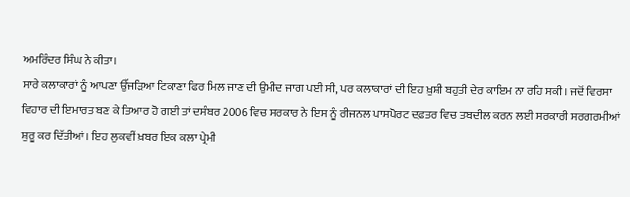ਅਮਰਿੰਦਰ ਸਿੰਘ ਨੇ ਕੀਤਾ।
ਸਾਰੇ ਕਲਾਕਾਰਾਂ ਨੂੰ ਆਪਣਾ ਉੱਜੜਿਆ ਟਿਕਾਣਾ ਫਿਰ ਮਿਲ ਜਾਣ ਦੀ ਉਮੀਦ ਜਾਗ ਪਈ ਸੀ, ਪਰ ਕਲਾਕਾਰਾਂ ਦੀ ਇਹ ਖ਼ੁਸ਼ੀ ਬਹੁਤੀ ਦੇਰ ਕਾਇਮ ਨਾ ਰਹਿ ਸਕੀ। ਜਦੋਂ ਵਿਰਸਾ ਵਿਹਾਰ ਦੀ ਇਮਾਰਤ ਬਣ ਕੇ ਤਿਆਰ ਹੋ ਗਈ ਤਾਂ ਦਸੰਬਰ 2006 ਵਿਚ ਸਰਕਾਰ ਨੇ ਇਸ ਨੂੰ ਰੀਜਨਲ ਪਾਸਪੋਰਟ ਦਫ਼ਤਰ ਵਿਚ ਤਬਦੀਲ ਕਰਨ ਲਈ ਸਰਕਾਰੀ ਸਰਗਰਮੀਆਂ ਸ਼ੁਰੂ ਕਰ ਦਿੱਤੀਆਂ। ਇਹ ਲੁਕਵੀਂ ਖ਼ਬਰ ਇਕ ਕਲਾ ਪ੍ਰੇਮੀ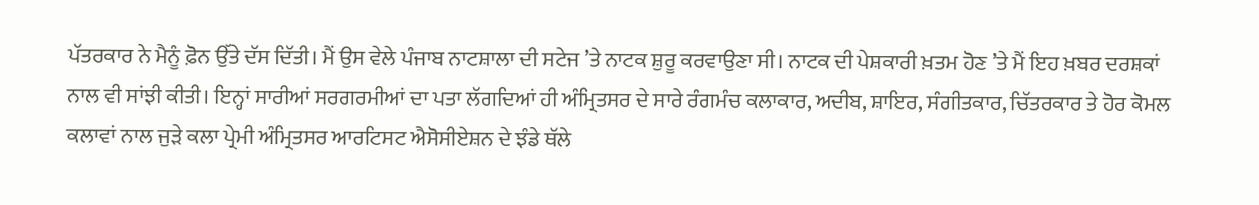ਪੱਤਰਕਾਰ ਨੇ ਮੈਨੂੰ ਫ਼ੋਨ ਉੱਤੇ ਦੱਸ ਦਿੱਤੀ। ਮੈਂ ਉਸ ਵੇਲੇ ਪੰਜਾਬ ਨਾਟਸ਼ਾਲਾ ਦੀ ਸਟੇਜ ’ਤੇ ਨਾਟਕ ਸ਼ੁਰੂ ਕਰਵਾਉਣਾ ਸੀ। ਨਾਟਕ ਦੀ ਪੇਸ਼ਕਾਰੀ ਖ਼ਤਮ ਹੋਣ ’ਤੇ ਮੈਂ ਇਹ ਖ਼ਬਰ ਦਰਸ਼ਕਾਂ ਨਾਲ ਵੀ ਸਾਂਝੀ ਕੀਤੀ। ਇਨ੍ਹਾਂ ਸਾਰੀਆਂ ਸਰਗਰਮੀਆਂ ਦਾ ਪਤਾ ਲੱਗਦਿਆਂ ਹੀ ਅੰਮ੍ਰਿਤਸਰ ਦੇ ਸਾਰੇ ਰੰਗਮੰਚ ਕਲਾਕਾਰ, ਅਦੀਬ, ਸ਼ਾਇਰ, ਸੰਗੀਤਕਾਰ, ਚਿੱਤਰਕਾਰ ਤੇ ਹੋਰ ਕੋਮਲ ਕਲਾਵਾਂ ਨਾਲ ਜੁੜੇ ਕਲਾ ਪ੍ਰੇਮੀ ਅੰਮ੍ਰਿਤਸਰ ਆਰਟਿਸਟ ਐਸੋਸੀਏਸ਼ਨ ਦੇ ਝੰਡੇ ਥੱਲੇ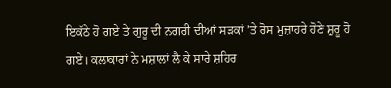ਇਕੱਠੇ ਹੋ ਗਏ ਤੇ ਗੁਰੂ ਦੀ ਨਗਰੀ ਦੀਆਂ ਸੜਕਾਂ ’ਤੇ ਰੋਸ ਮੁਜ਼ਾਹਰੇ ਹੋਣੇ ਸ਼ੁਰੂ ਹੋ ਗਏ। ਕਲਾਕਾਰਾਂ ਨੇ ਮਸ਼ਾਲਾਂ ਲੈ ਕੇ ਸਾਰੇ ਸ਼ਹਿਰ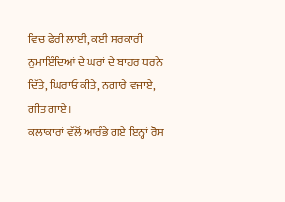ਵਿਚ ਫੇਰੀ ਲਾਈ, ਕਈ ਸਰਕਾਰੀ ਨੁਮਾਇੰਦਿਆਂ ਦੇ ਘਰਾਂ ਦੇ ਬਾਹਰ ਧਰਨੇ ਦਿੱਤੇ, ਘਿਰਾਓ ਕੀਤੇ, ਨਗਾਰੇ ਵਜਾਏ, ਗੀਤ ਗਾਏ।
ਕਲਾਕਾਰਾਂ ਵੱਲੋਂ ਆਰੰਭੇ ਗਏ ਇਨ੍ਹਾਂ ਰੋਸ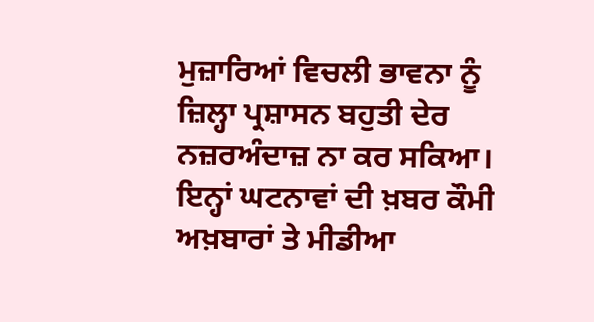ਮੁਜ਼ਾਰਿਆਂ ਵਿਚਲੀ ਭਾਵਨਾ ਨੂੰ ਜ਼ਿਲ੍ਹਾ ਪ੍ਰਸ਼ਾਸਨ ਬਹੁਤੀ ਦੇਰ ਨਜ਼ਰਅੰਦਾਜ਼ ਨਾ ਕਰ ਸਕਿਆ। ਇਨ੍ਹਾਂ ਘਟਨਾਵਾਂ ਦੀ ਖ਼ਬਰ ਕੌਮੀ ਅਖ਼ਬਾਰਾਂ ਤੇ ਮੀਡੀਆ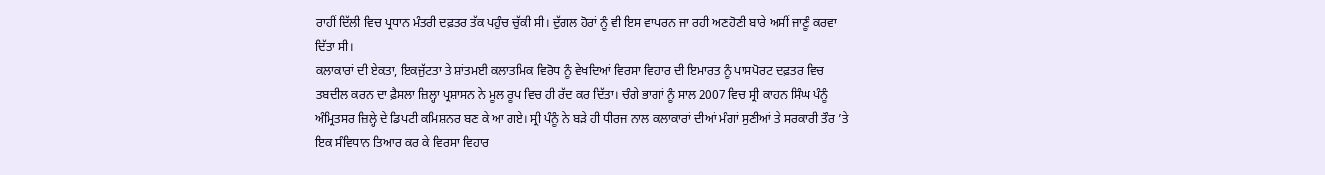ਰਾਹੀਂ ਦਿੱਲੀ ਵਿਚ ਪ੍ਰਧਾਨ ਮੰਤਰੀ ਦਫ਼ਤਰ ਤੱਕ ਪਹੁੰਚ ਚੁੱਕੀ ਸੀ। ਦੁੱਗਲ ਹੋਰਾਂ ਨੂੰ ਵੀ ਇਸ ਵਾਪਰਨ ਜਾ ਰਹੀ ਅਣਹੋਣੀ ਬਾਰੇ ਅਸੀਂ ਜਾਣੂੰ ਕਰਵਾ ਦਿੱਤਾ ਸੀ।
ਕਲਾਕਾਰਾਂ ਦੀ ਏਕਤਾ, ਇਕਜੁੱਟਤਾ ਤੇ ਸ਼ਾਂਤਮਈ ਕਲਾਤਮਿਕ ਵਿਰੋਧ ਨੂੰ ਵੇਖਦਿਆਂ ਵਿਰਸਾ ਵਿਹਾਰ ਦੀ ਇਮਾਰਤ ਨੂੰ ਪਾਸਪੋਰਟ ਦਫ਼ਤਰ ਵਿਚ ਤਬਦੀਲ ਕਰਨ ਦਾ ਫ਼ੈਸਲਾ ਜ਼ਿਲ੍ਹਾ ਪ੍ਰਸ਼ਾਸਨ ਨੇ ਮੂਲ ਰੂਪ ਵਿਚ ਹੀ ਰੱਦ ਕਰ ਦਿੱਤਾ। ਚੰਗੇ ਭਾਗਾਂ ਨੂੰ ਸਾਲ 2007 ਵਿਚ ਸ੍ਰੀ ਕਾਹਨ ਸਿੰਘ ਪੰਨੂੰ ਅੰਮ੍ਰਿਤਸਰ ਜ਼ਿਲ੍ਹੇ ਦੇ ਡਿਪਟੀ ਕਮਿਸ਼ਨਰ ਬਣ ਕੇ ਆ ਗਏ। ਸ੍ਰੀ ਪੰਨੂੰ ਨੇ ਬੜੇ ਹੀ ਧੀਰਜ ਨਾਲ ਕਲਾਕਾਰਾਂ ਦੀਆਂ ਮੰਗਾਂ ਸੁਣੀਆਂ ਤੇ ਸਰਕਾਰੀ ਤੌਰ ’ਤੇ ਇਕ ਸੰਵਿਧਾਨ ਤਿਆਰ ਕਰ ਕੇ ਵਿਰਸਾ ਵਿਹਾਰ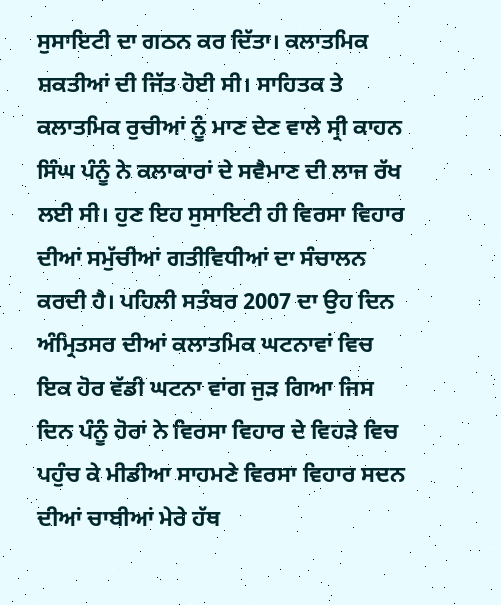ਸੁਸਾਇਟੀ ਦਾ ਗਠਨ ਕਰ ਦਿੱਤਾ। ਕਲਾਤਮਿਕ ਸ਼ਕਤੀਆਂ ਦੀ ਜਿੱਤ ਹੋਈ ਸੀ। ਸਾਹਿਤਕ ਤੇ ਕਲਾਤਮਿਕ ਰੁਚੀਆਂ ਨੂੰ ਮਾਣ ਦੇਣ ਵਾਲੇ ਸ੍ਰੀ ਕਾਹਨ ਸਿੰਘ ਪੰਨੂੰ ਨੇ ਕਲਾਕਾਰਾਂ ਦੇ ਸਵੈਮਾਣ ਦੀ ਲਾਜ ਰੱਖ ਲਈ ਸੀ। ਹੁਣ ਇਹ ਸੁਸਾਇਟੀ ਹੀ ਵਿਰਸਾ ਵਿਹਾਰ ਦੀਆਂ ਸਮੁੱਚੀਆਂ ਗਤੀਵਿਧੀਆਂ ਦਾ ਸੰਚਾਲਨ ਕਰਦੀ ਹੈ। ਪਹਿਲੀ ਸਤੰਬਰ 2007 ਦਾ ਉਹ ਦਿਨ ਅੰਮ੍ਰਿਤਸਰ ਦੀਆਂ ਕਲਾਤਮਿਕ ਘਟਨਾਵਾਂ ਵਿਚ ਇਕ ਹੋਰ ਵੱਡੀ ਘਟਨਾ ਵਾਂਗ ਜੁੜ ਗਿਆ ਜਿਸ ਦਿਨ ਪੰਨੂੰ ਹੋਰਾਂ ਨੇ ਵਿਰਸਾ ਵਿਹਾਰ ਦੇ ਵਿਹੜੇ ਵਿਚ ਪਹੁੰਚ ਕੇ ਮੀਡੀਆ ਸਾਹਮਣੇ ਵਿਰਸਾ ਵਿਹਾਰ ਸਦਨ ਦੀਆਂ ਚਾਬੀਆਂ ਮੇਰੇ ਹੱਥ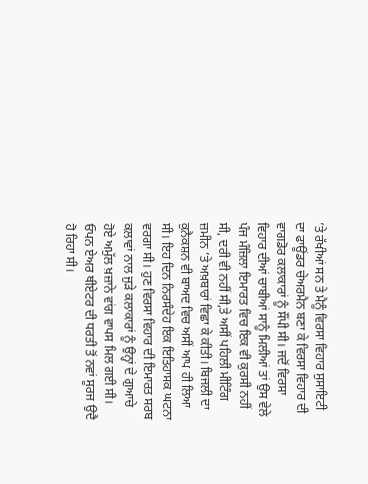’ਤੇ ਰੱਖੀਆਂ ਸਨ ਤੇ ਮੈਨੂੰ ਵਿਰਸਾ ਵਿਹਾਰ ਸੁਸਾਇਟੀ ਦਾ ਫਾਊਂਡਰ ਚੇਅਰਮੈਨ ਬਣਾ ਕੇ ਵਿਰਸਾ ਵਿਹਾਰ ਦੀ ਵਾਗਡੋਰ ਕਲਾਕਾਰਾਂ ਨੂੰ ਸੌਂਪੀ ਸੀ। ਜਦੋਂ ਵਿਰਸਾ ਵਿਹਾਰ ਦੀਆਂ ਚਾਬੀਆਂ ਸਾਨੂੰ ਮਿਲੀਆਂ ਤਾਂ ਉਸ ਵੇਲੇ ਪੰਜ ਮੰਜ਼ਿਲਾ ਇਮਾਰਤ ਵਿਚ ਇਕ ਵੀ ਕੁਰਸੀ ਨਹੀਂ ਸੀ, ਦਰੀ ਵੀ ਨਹੀਂ ਸੀ,ਤੇ ਅਸੀਂ ਪਹਿਲੀ ਮੀਟਿੰਗ ਜ਼ਮੀਨ ’ਤੇ ਅਖ਼ਬਾਰਾਂ ਵਿਛਾ ਕੇ ਕੀਤੀ। ਬਿਜਲੀ ਦਾ ਕੁਨੈਕਸ਼ਨ ਵੀ ਬਾਅਦ ਵਿਚ ਅਸੀਂ ਆਪ ਹੀ ਲਿਆ ਸੀ। ਇਹ ਦਿਨ ਨਿਰਸੰਦੇਹ ਇਕ ਇਤਿਹਾਸਕ ਘਟਨਾ ਵਰਗਾ ਸੀ। ਹੁਣ ਵਿਰਸਾ ਵਿਹਾਰ ਦੀ ਇਮਾਰਤ ਸਰਬ ਕਲਾਵਾਂ ਨਾਲ ਜੁੜੇ ਕਲਾਕਾਰਾਂ ਨੂੰ ਉਨ੍ਹਾਂ ਦੇ ਗੁਆਚੇ ਹੋਏ ਅਮੁੱਲ ਖ਼ਜ਼ਾਨੇ ਵਾਂਗ ਵਾਪਸ ਮਿਲ ਗਈ ਸੀ। ਓਪਨ ਏਅਰ ਥੀਏਟਰ ਦੀ ਧਰਤੀ ਤੋਂ ਨਵਾਂ ਸੂਰਜ ਉਦੈ ਹੋ ਰਿਹਾ ਸੀ।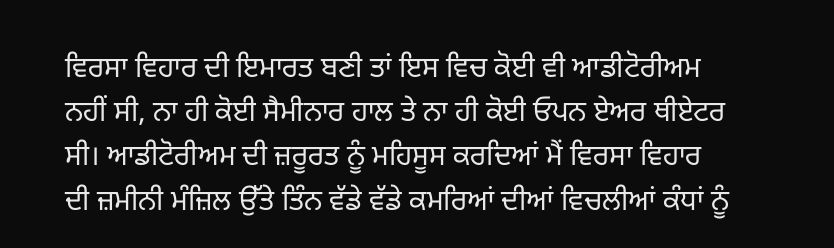ਵਿਰਸਾ ਵਿਹਾਰ ਦੀ ਇਮਾਰਤ ਬਣੀ ਤਾਂ ਇਸ ਵਿਚ ਕੋਈ ਵੀ ਆਡੀਟੋਰੀਅਮ ਨਹੀਂ ਸੀ, ਨਾ ਹੀ ਕੋਈ ਸੈਮੀਨਾਰ ਹਾਲ ਤੇ ਨਾ ਹੀ ਕੋਈ ਓਪਨ ਏਅਰ ਥੀਏਟਰ ਸੀ। ਆਡੀਟੋਰੀਅਮ ਦੀ ਜ਼ਰੂਰਤ ਨੂੰ ਮਹਿਸੂਸ ਕਰਦਿਆਂ ਮੈਂ ਵਿਰਸਾ ਵਿਹਾਰ ਦੀ ਜ਼ਮੀਨੀ ਮੰਜ਼ਿਲ ਉੱਤੇ ਤਿੰਨ ਵੱਡੇ ਵੱਡੇ ਕਮਰਿਆਂ ਦੀਆਂ ਵਿਚਲੀਆਂ ਕੰਧਾਂ ਨੂੰ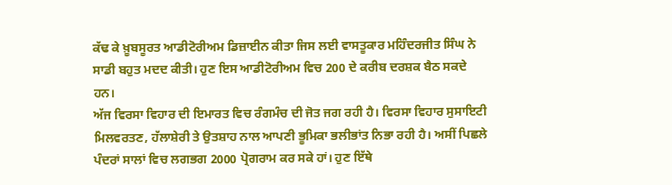ਕੱਢ ਕੇ ਖ਼ੂਬਸੂਰਤ ਆਡੀਟੋਰੀਅਮ ਡਿਜ਼ਾਈਨ ਕੀਤਾ ਜਿਸ ਲਈ ਵਾਸਤੂਕਾਰ ਮਹਿੰਦਰਜੀਤ ਸਿੰਘ ਨੇ ਸਾਡੀ ਬਹੁਤ ਮਦਦ ਕੀਤੀ। ਹੁਣ ਇਸ ਆਡੀਟੋਰੀਅਮ ਵਿਚ 200 ਦੇ ਕਰੀਬ ਦਰਸ਼ਕ ਬੈਠ ਸਕਦੇ ਹਨ।
ਅੱਜ ਵਿਰਸਾ ਵਿਹਾਰ ਦੀ ਇਮਾਰਤ ਵਿਚ ਰੰਗਮੰਚ ਦੀ ਜੋਤ ਜਗ ਰਹੀ ਹੈ। ਵਿਰਸਾ ਵਿਹਾਰ ਸੁਸਾਇਟੀ ਮਿਲਵਰਤਣ, ਹੱਲਾਸ਼ੇਰੀ ਤੇ ਉਤਸ਼ਾਹ ਨਾਲ ਆਪਣੀ ਭੂਮਿਕਾ ਭਲੀਭਾਂਤ ਨਿਭਾ ਰਹੀ ਹੈ। ਅਸੀਂ ਪਿਛਲੇ ਪੰਦਰਾਂ ਸਾਲਾਂ ਵਿਚ ਲਗਭਗ 2000 ਪ੍ਰੋਗਰਾਮ ਕਰ ਸਕੇ ਹਾਂ। ਹੁਣ ਇੱਥੇ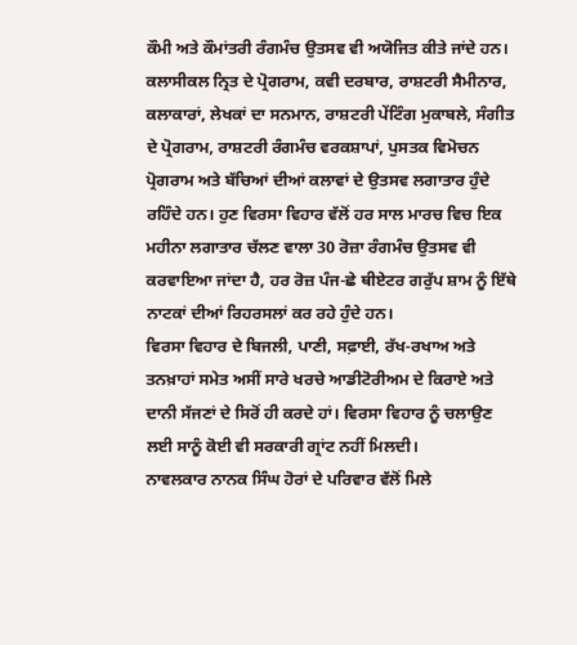ਕੌਮੀ ਅਤੇ ਕੌਮਾਂਤਰੀ ਰੰਗਮੰਚ ਉਤਸਵ ਵੀ ਅਯੋਜਿਤ ਕੀਤੇ ਜਾਂਦੇ ਹਨ। ਕਲਾਸੀਕਲ ਨ੍ਰਿਤ ਦੇ ਪ੍ਰੋਗਰਾਮ, ਕਵੀ ਦਰਬਾਰ, ਰਾਸ਼ਟਰੀ ਸੈਮੀਨਾਰ, ਕਲਾਕਾਰਾਂ, ਲੇਖਕਾਂ ਦਾ ਸਨਮਾਨ, ਰਾਸ਼ਟਰੀ ਪੇਂਟਿੰਗ ਮੁਕਾਬਲੇ, ਸੰਗੀਤ ਦੇ ਪ੍ਰੋਗਰਾਮ, ਰਾਸ਼ਟਰੀ ਰੰਗਮੰਚ ਵਰਕਸ਼ਾਪਾਂ, ਪੁਸਤਕ ਵਿਮੋਚਨ ਪ੍ਰੋਗਰਾਮ ਅਤੇ ਬੱਚਿਆਂ ਦੀਆਂ ਕਲਾਵਾਂ ਦੇ ਉਤਸਵ ਲਗਾਤਾਰ ਹੁੰਦੇ ਰਹਿੰਦੇ ਹਨ। ਹੁਣ ਵਿਰਸਾ ਵਿਹਾਰ ਵੱਲੋਂ ਹਰ ਸਾਲ ਮਾਰਚ ਵਿਚ ਇਕ ਮਹੀਨਾ ਲਗਾਤਾਰ ਚੱਲਣ ਵਾਲਾ 30 ਰੋਜ਼ਾ ਰੰਗਮੰਚ ਉਤਸਵ ਵੀ ਕਰਵਾਇਆ ਜਾਂਦਾ ਹੈ, ਹਰ ਰੋਜ਼ ਪੰਜ-ਛੇ ਥੀਏਟਰ ਗਰੁੱਪ ਸ਼ਾਮ ਨੂੰ ਇੱਥੇ ਨਾਟਕਾਂ ਦੀਆਂ ਰਿਹਰਸਲਾਂ ਕਰ ਰਹੇ ਹੁੰਦੇ ਹਨ।
ਵਿਰਸਾ ਵਿਹਾਰ ਦੇ ਬਿਜਲੀ, ਪਾਣੀ, ਸਫ਼ਾਈ, ਰੱਖ-ਰਖਾਅ ਅਤੇ ਤਨਖ਼ਾਹਾਂ ਸਮੇਤ ਅਸੀਂ ਸਾਰੇ ਖਰਚੇ ਆਡੀਟੋਰੀਅਮ ਦੇ ਕਿਰਾਏ ਅਤੇ ਦਾਨੀ ਸੱਜਣਾਂ ਦੇ ਸਿਰੋਂ ਹੀ ਕਰਦੇ ਹਾਂ। ਵਿਰਸਾ ਵਿਹਾਰ ਨੂੰ ਚਲਾਉਣ ਲਈ ਸਾਨੂੰ ਕੋਈ ਵੀ ਸਰਕਾਰੀ ਗ੍ਰਾਂਟ ਨਹੀਂ ਮਿਲਦੀ।
ਨਾਵਲਕਾਰ ਨਾਨਕ ਸਿੰਘ ਹੋਰਾਂ ਦੇ ਪਰਿਵਾਰ ਵੱਲੋਂ ਮਿਲੇ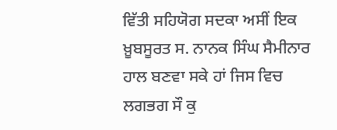ਵਿੱਤੀ ਸਹਿਯੋਗ ਸਦਕਾ ਅਸੀਂ ਇਕ ਖ਼ੂਬਸੂਰਤ ਸ. ਨਾਨਕ ਸਿੰਘ ਸੈਮੀਨਾਰ ਹਾਲ ਬਣਵਾ ਸਕੇ ਹਾਂ ਜਿਸ ਵਿਚ ਲਗਭਗ ਸੌ ਕੁ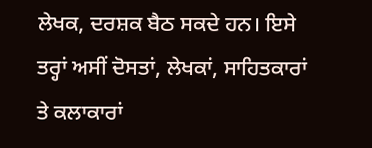ਲੇਖਕ, ਦਰਸ਼ਕ ਬੈਠ ਸਕਦੇ ਹਨ। ਇਸੇ ਤਰ੍ਹਾਂ ਅਸੀਂ ਦੋਸਤਾਂ, ਲੇਖਕਾਂ, ਸਾਹਿਤਕਾਰਾਂ ਤੇ ਕਲਾਕਾਰਾਂ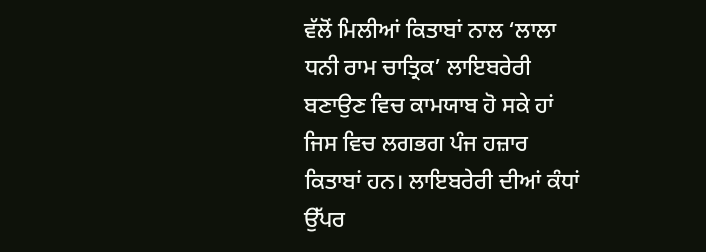ਵੱਲੋਂ ਮਿਲੀਆਂ ਕਿਤਾਬਾਂ ਨਾਲ ‘ਲਾਲਾ ਧਨੀ ਰਾਮ ਚਾਤ੍ਰਿਕ’ ਲਾਇਬਰੇਰੀ ਬਣਾਉਣ ਵਿਚ ਕਾਮਯਾਬ ਹੋ ਸਕੇ ਹਾਂ ਜਿਸ ਵਿਚ ਲਗਭਗ ਪੰਜ ਹਜ਼ਾਰ ਕਿਤਾਬਾਂ ਹਨ। ਲਾਇਬਰੇਰੀ ਦੀਆਂ ਕੰਧਾਂ ਉੱਪਰ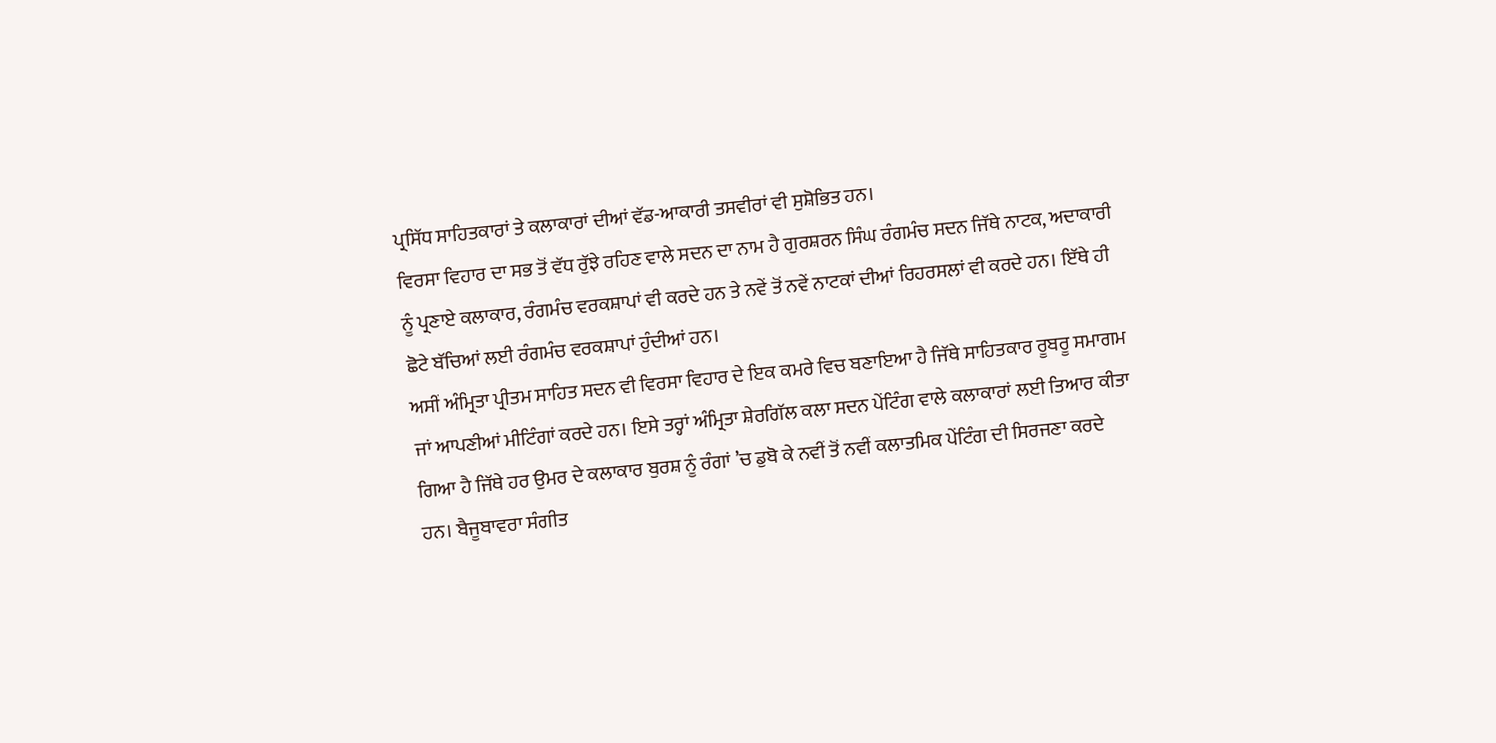ਪ੍ਰਸਿੱਧ ਸਾਹਿਤਕਾਰਾਂ ਤੇ ਕਲਾਕਾਰਾਂ ਦੀਆਂ ਵੱਡ-ਆਕਾਰੀ ਤਸਵੀਰਾਂ ਵੀ ਸੁਸ਼ੋਭਿਤ ਹਨ।
ਵਿਰਸਾ ਵਿਹਾਰ ਦਾ ਸਭ ਤੋਂ ਵੱਧ ਰੁੱਝੇ ਰਹਿਣ ਵਾਲੇ ਸਦਨ ਦਾ ਨਾਮ ਹੈ ਗੁਰਸ਼ਰਨ ਸਿੰਘ ਰੰਗਮੰਚ ਸਦਨ ਜਿੱਥੇ ਨਾਟਕ, ਅਦਾਕਾਰੀ ਨੂੰ ਪ੍ਰਣਾਏ ਕਲਾਕਾਰ, ਰੰਗਮੰਚ ਵਰਕਸ਼ਾਪਾਂ ਵੀ ਕਰਦੇ ਹਨ ਤੇ ਨਵੇਂ ਤੋਂ ਨਵੇਂ ਨਾਟਕਾਂ ਦੀਆਂ ਰਿਹਰਸਲਾਂ ਵੀ ਕਰਦੇ ਹਨ। ਇੱਥੇ ਹੀ ਛੋਟੇ ਬੱਚਿਆਂ ਲਈ ਰੰਗਮੰਚ ਵਰਕਸ਼ਾਪਾਂ ਹੁੰਦੀਆਂ ਹਨ।
ਅਸੀਂ ਅੰਮ੍ਰਿਤਾ ਪ੍ਰੀਤਮ ਸਾਹਿਤ ਸਦਨ ਵੀ ਵਿਰਸਾ ਵਿਹਾਰ ਦੇ ਇਕ ਕਮਰੇ ਵਿਚ ਬਣਾਇਆ ਹੈ ਜਿੱਥੇ ਸਾਹਿਤਕਾਰ ਰੂਬਰੂ ਸਮਾਗਮ ਜਾਂ ਆਪਣੀਆਂ ਮੀਟਿੰਗਾਂ ਕਰਦੇ ਹਨ। ਇਸੇ ਤਰ੍ਹਾਂ ਅੰਮ੍ਰਿਤਾ ਸ਼ੇਰਗਿੱਲ ਕਲਾ ਸਦਨ ਪੇਂਟਿੰਗ ਵਾਲੇ ਕਲਾਕਾਰਾਂ ਲਈ ਤਿਆਰ ਕੀਤਾ ਗਿਆ ਹੈ ਜਿੱਥੇ ਹਰ ਉਮਰ ਦੇ ਕਲਾਕਾਰ ਬੁਰਸ਼ ਨੂੰ ਰੰਗਾਂ ’ਚ ਡੁਬੋ ਕੇ ਨਵੀਂ ਤੋਂ ਨਵੀਂ ਕਲਾਤਮਿਕ ਪੇਂਟਿੰਗ ਦੀ ਸਿਰਜਣਾ ਕਰਦੇ ਹਨ। ਬੈਜੂਬਾਵਰਾ ਸੰਗੀਤ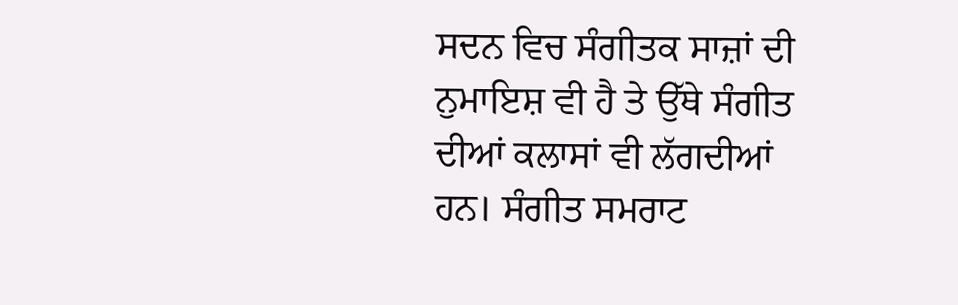ਸਦਨ ਵਿਚ ਸੰਗੀਤਕ ਸਾਜ਼ਾਂ ਦੀ ਨੁਮਾਇਸ਼ ਵੀ ਹੈ ਤੇ ਉੱਥੇ ਸੰਗੀਤ ਦੀਆਂ ਕਲਾਸਾਂ ਵੀ ਲੱਗਦੀਆਂ ਹਨ। ਸੰਗੀਤ ਸਮਰਾਟ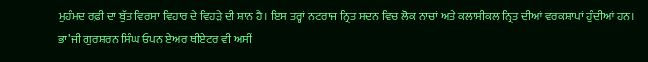ਮੁਹੰਮਦ ਰਫ਼ੀ ਦਾ ਬੁੱਤ ਵਿਰਸਾ ਵਿਹਾਰ ਦੇ ਵਿਹੜੇ ਦੀ ਸ਼ਾਨ ਹੈ। ਇਸ ਤਰ੍ਹਾਂ ਨਟਰਾਜ ਨ੍ਰਿਤ ਸਦਨ ਵਿਚ ਲੋਕ ਨਾਚਾਂ ਅਤੇ ਕਲਾਸੀਕਲ ਨ੍ਰਿਤ ਦੀਆਂ ਵਰਕਸ਼ਾਪਾਂ ਹੁੰਦੀਆਂ ਹਨ। ਭਾ’ਜੀ ਗੁਰਸ਼ਰਨ ਸਿੰਘ ਓਪਨ ਏਅਰ ਥੀਏਟਰ ਵੀ ਅਸੀਂ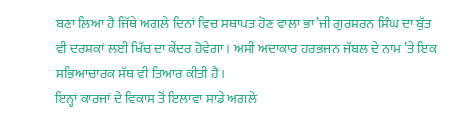ਬਣਾ ਲਿਆ ਹੈ ਜਿੱਥੇ ਅਗਲੇ ਦਿਨਾਂ ਵਿਚ ਸਥਾਪਤ ਹੋਣ ਵਾਲਾ ਭਾ’ਜੀ ਗੁਰਸ਼ਰਨ ਸਿੰਘ ਦਾ ਬੁੱਤ ਵੀ ਦਰਸ਼ਕਾਂ ਲਈ ਖਿੱਚ ਦਾ ਕੇਂਦਰ ਹੋਵੇਗਾ। ਅਸੀਂ ਅਦਾਕਾਰ ਹਰਭਜਨ ਜੱਬਲ ਦੇ ਨਾਮ ’ਤੇ ਇਕ ਸਭਿਆਚਾਰਕ ਸੱਥ ਵੀ ਤਿਆਰ ਕੀਤੀ ਹੈ।
ਇਨ੍ਹਾਂ ਕਾਰਜਾਂ ਦੇ ਵਿਕਾਸ ਤੋਂ ਇਲਾਵਾ ਸਾਡੇ ਅਗਲੇ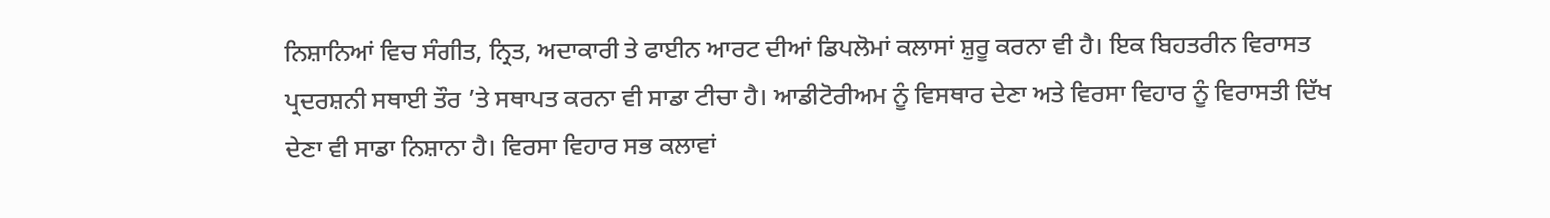ਨਿਸ਼ਾਨਿਆਂ ਵਿਚ ਸੰਗੀਤ, ਨ੍ਰਿਤ, ਅਦਾਕਾਰੀ ਤੇ ਫਾਈਨ ਆਰਟ ਦੀਆਂ ਡਿਪਲੋਮਾਂ ਕਲਾਸਾਂ ਸ਼ੁਰੂ ਕਰਨਾ ਵੀ ਹੈ। ਇਕ ਬਿਹਤਰੀਨ ਵਿਰਾਸਤ ਪ੍ਰਦਰਸ਼ਨੀ ਸਥਾਈ ਤੌਰ ’ਤੇ ਸਥਾਪਤ ਕਰਨਾ ਵੀ ਸਾਡਾ ਟੀਚਾ ਹੈ। ਆਡੀਟੋਰੀਅਮ ਨੂੰ ਵਿਸਥਾਰ ਦੇਣਾ ਅਤੇ ਵਿਰਸਾ ਵਿਹਾਰ ਨੂੰ ਵਿਰਾਸਤੀ ਦਿੱਖ ਦੇਣਾ ਵੀ ਸਾਡਾ ਨਿਸ਼ਾਨਾ ਹੈ। ਵਿਰਸਾ ਵਿਹਾਰ ਸਭ ਕਲਾਵਾਂ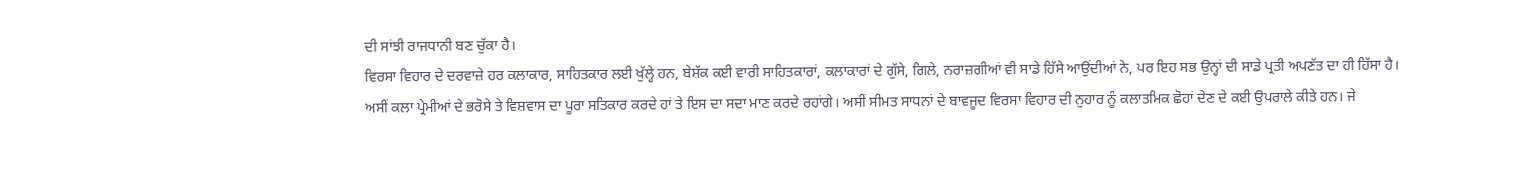ਦੀ ਸਾਂਝੀ ਰਾਜਧਾਨੀ ਬਣ ਚੁੱਕਾ ਹੈ।
ਵਿਰਸਾ ਵਿਹਾਰ ਦੇ ਦਰਵਾਜ਼ੇ ਹਰ ਕਲਾਕਾਰ, ਸਾਹਿਤਕਾਰ ਲਈ ਖੁੱਲ੍ਹੇ ਹਨ, ਬੇਸ਼ੱਕ ਕਈ ਵਾਰੀ ਸਾਹਿਤਕਾਰਾਂ, ਕਲਾਕਾਰਾਂ ਦੇ ਗੁੱਸੇ, ਗਿਲੇ, ਨਰਾਜ਼ਗੀਆਂ ਵੀ ਸਾਡੇ ਹਿੱਸੇ ਆਉਂਦੀਆਂ ਨੇ, ਪਰ ਇਹ ਸਭ ਉਨ੍ਹਾਂ ਦੀ ਸਾਡੇ ਪ੍ਰਤੀ ਅਪਣੱਤ ਦਾ ਹੀ ਹਿੱਸਾ ਹੈ।
ਅਸੀਂ ਕਲਾ ਪ੍ਰੇਮੀਆਂ ਦੇ ਭਰੋਸੇ ਤੇ ਵਿਸ਼ਵਾਸ ਦਾ ਪੂਰਾ ਸਤਿਕਾਰ ਕਰਦੇ ਹਾਂ ਤੇ ਇਸ ਦਾ ਸਦਾ ਮਾਣ ਕਰਦੇ ਰਹਾਂਗੇ। ਅਸੀਂ ਸੀਮਤ ਸਾਧਨਾਂ ਦੇ ਬਾਵਜੂਦ ਵਿਰਸਾ ਵਿਹਾਰ ਦੀ ਨੁਹਾਰ ਨੂੰ ਕਲਾਤਮਿਕ ਛੋਹਾਂ ਦੇਣ ਦੇ ਕਈ ਉਪਰਾਲੇ ਕੀਤੇ ਹਨ। ਜੇ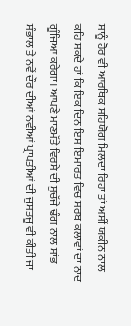ਸਾਨੂੰ ਹੋਰ ਵੀ ਆਰਥਿਕ ਸਹਿਯੋਗ ਮਿਲਦਾ ਰਿਹਾ ਤਾਂ ਅਸੀਂ ਯਕੀਨ ਨਾਲ ਕਹਿ ਸਕਦੇ ਹਾਂ ਕਿ ਇਕ ਦਿਨ ਇਸ ਇਮਾਰਤ ਵਿਚ ਸਰਬ ਕਲਾਵਾਂ ਦਾ ਨਾਦ ਗੂੰਜਿਆ ਕਰੇਗਾ। ਆਪਣੇ ਮਾਣਮੱਤੇ ਵਿਰਸੇ ਦੀ ਸੁਚੱਜੇ ਢੰਗ ਨਾਲ ਸਾਂਭ ਸੰਭਾਲ ਤੇ ਨਵੇਂ ਦੌਰ ਦੀਆਂ ਨਵੀਆਂ ਪ੍ਰਾਪਤੀਆਂ ਦੀ ਜੁਸਤਜੂ ਵੀ ਕੀਤੀ ਜਾ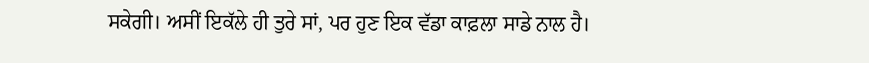ਸਕੇਗੀ। ਅਸੀਂ ਇਕੱਲੇ ਹੀ ਤੁਰੇ ਸਾਂ, ਪਰ ਹੁਣ ਇਕ ਵੱਡਾ ਕਾਫ਼ਲਾ ਸਾਡੇ ਨਾਲ ਹੈ।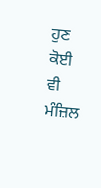ਹੁਣ ਕੋਈ ਵੀ ਮੰਜ਼ਿਲ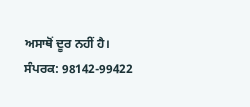ਅਸਾਥੋਂ ਦੂਰ ਨਹੀਂ ਹੈ।
ਸੰਪਰਕ: 98142-99422